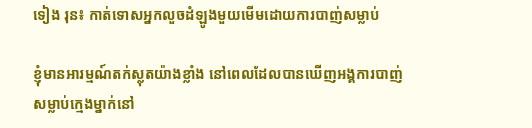ទៀង រុន៖ កាត់ទោសអ្នកលួចដំឡូងមួយមើមដោយការបាញ់សម្លាប់

ខ្ញុំមានអារម្មណ៍តក់ស្លុតយ៉ាងខ្លាំង នៅពេលដែលបានឃើញអង្គការបាញ់សម្លាប់ក្មេងម្នាក់នៅ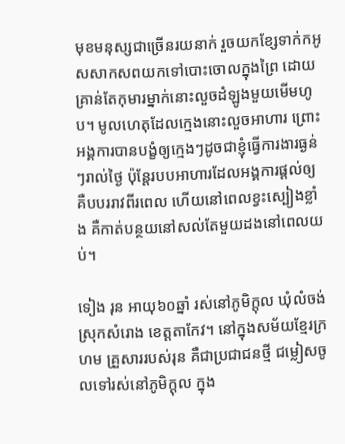មុខមនុស្សជាច្រើនរយនាក់ រួចយកខ្សែទាក់កអូសសាកសពយកទៅបោះចោលក្នុងព្រៃ ដោយគ្រាន់តែកុមារម្នាក់នោះលួចដំឡូងមួយមើមហូប។ មូលហេតុដែលក្មេងនោះលួចអាហារ ព្រោះអង្គការបានបង្ខំឲ្យក្មេងៗដូចជាខ្ញុំធ្វើការងារធ្ងន់ៗរាល់ថ្ងៃ ប៉ុន្តែរបបអាហារដែលអង្គការផ្ដល់ឲ្យគឺបបររាវពីរពេល ហើយនៅពេលខ្វះស្បៀងខ្លាំង គឺកាត់បន្ថយនៅសល់តែមួយដងនៅពេលយប់។

ទៀង រុន អាយុ៦០ឆ្នាំ រស់នៅភូមិក្ដុល ឃុំលំចង់ ស្រុកសំរោង ខេត្តតាកែវ។ នៅក្នុងសម័យខ្មែរក្រហម គ្រួសាររបស់រុន គឺជាប្រជាជនថ្មី ជម្លៀសចូលទៅរស់នៅភូមិក្ដុល ក្នុង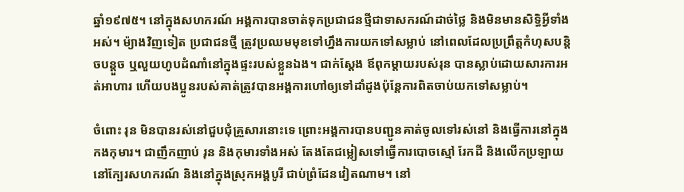ឆ្នាំ១៩៧៥។ នៅក្នុងសហករណ៍ អង្គការបានចាត់ទុកប្រជាជនថ្មីជាទាសករណ៍ដាច់ថ្លៃ និងមិនមានសិទ្ធិអ្វីទាំងអស់។ ម៉្យាងវិញទៀត ប្រជាជនថ្មី ត្រូវប្រឈមមុខទៅហ្នឹងការយកទៅសម្លាប់ នៅពេលដែលប្រព្រឹត្តកំហុសបន្តិចបន្តួច ឬលួយហូបដំណាំនៅក្នុងផ្ទះរបស់ខ្លួនឯង។ ជាក់ស្ដែង ឪពុកម្ដាយរបស់រុន បានស្លាប់ដោយសារការអត់អាហារ ហើយបងប្អូនរបស់គាត់ត្រូវបានអង្គការហៅឲ្យទៅដាំដូងប៉ុន្តែការពិតចាប់យកទៅសម្លាប់។

ចំពោះ រុន មិនបានរស់នៅជួបជុំគ្រួសារនោះទេ ព្រោះអង្គការបានបញ្ជូនគាត់ចូលទៅរស់នៅ និងធ្វើការនៅក្នុងកងកុមារ។ ជាញឹកញាប់ រុន និងកុមារទាំងអស់ តែងតែជម្លៀសទៅធ្វើការបោចស្មៅ រែកដី និងលើកប្រឡាយ នៅក្បែរសហករណ៍ និងនៅក្នុងស្រុកអង្គបូរី ជាប់ព្រំដែនវៀតណាម។ នៅ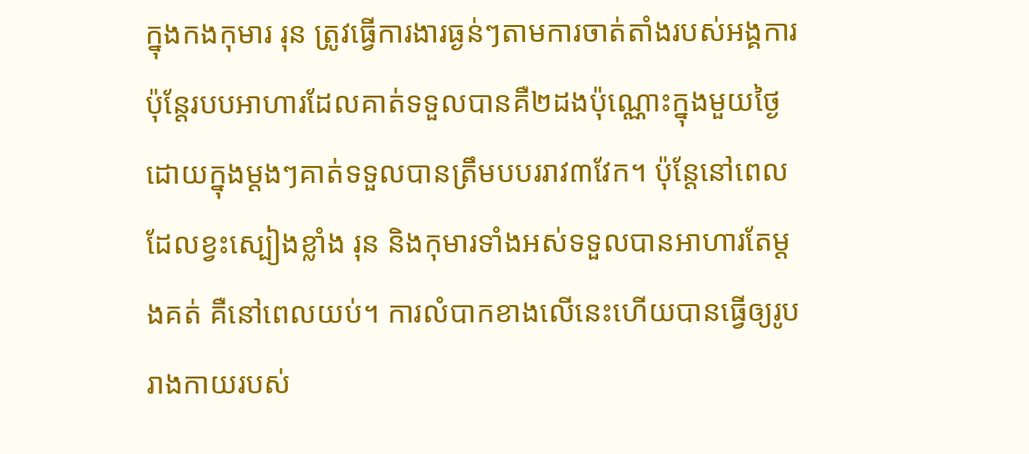ក្នុងកងកុមារ រុន ត្រូវធ្វើការងារធ្ងន់ៗតាមការចាត់តាំងរបស់អង្គការ ប៉ុន្តែរបបអាហារដែលគាត់ទទួលបានគឺ២ដងប៉ុណ្ណោះក្នុងមួយថ្ងៃ ដោយក្នុងម្ដងៗគាត់ទទួលបានត្រឹមបបររាវ៣វែក។ ប៉ុន្តែនៅពេលដែលខ្វះស្បៀងខ្លាំង រុន និងកុមារទាំងអស់ទទួលបានអាហារតែម្ដងគត់ គឺនៅពេលយប់។ ការលំបាកខាងលើនេះហើយបានធ្វើឲ្យរូបរាងកាយរបស់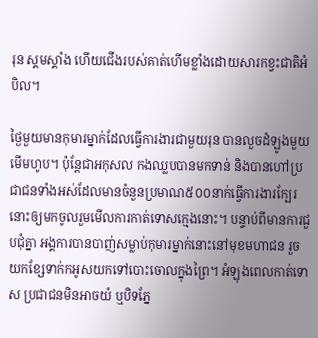រុន ស្គមស្គាំង ហើយជើងរបស់គាត់ហើមខ្លាំងដោយសារកខ្វះជាតិអំបិល។

ថ្ងៃមួយមានកុមារម្នាក់ដែលធ្វើការងារជាមួយរុន បានលួចដំឡូងមួយមើមហូប។ ប៉ុន្តែជាអកុសល កងឈ្លបបានមកទាន់ និងបានហៅប្រជាជនទាំងអស់ដែលមានចំនួនប្រមាណ៥០០នាក់ធ្វើការងារក្បែរនោះឲ្យមកចូលរួមមើលការកាត់ទោសក្មេងនោះ។ បន្ទាប់ពីមានការជួបជុំគ្នា អង្គការបានបាញ់សម្លាប់កុមារម្នាក់នោះនៅមុខមហាជន រួចយកខ្សែទាក់កអូសយកទៅបោះចោលក្នុងព្រៃ។ អំឡុងពេលកាត់ទោស ប្រជាជនមិនអាចយំ ឬបិទភ្នែ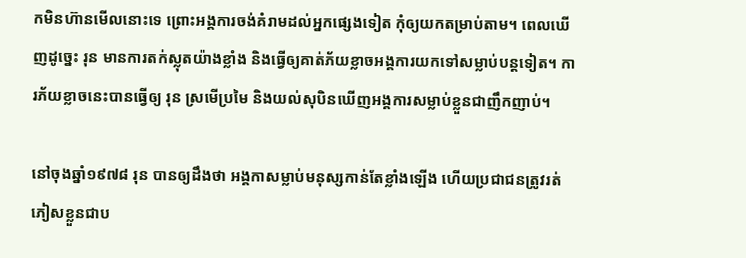កមិនហ៊ានមើលនោះទេ ព្រោះអង្គការចង់គំរាមដល់អ្នកផ្សេងទៀត កុំឲ្យយកតម្រាប់តាម។ ពេលឃើញដូច្នេះ រុន មានការតក់ស្លុតយ៉ាងខ្លាំង និងធ្វើឲ្យគាត់ភ័យខ្លាចអង្គការយកទៅសម្លាប់បន្តទៀត។ ការភ័យខ្លាចនេះបានធ្វើឲ្យ រុន ស្រមើប្រមៃ និងយល់សុបិនឃើញអង្គការសម្លាប់ខ្លួនជាញឹកញាប់។

នៅចុងឆ្នាំ១៩៧៨ រុន បានឲ្យដឹងថា អង្គកាសម្លាប់មនុស្សកាន់តែខ្លាំងឡើង ហើយប្រជាជនត្រូវរត់ភៀសខ្លួនជាប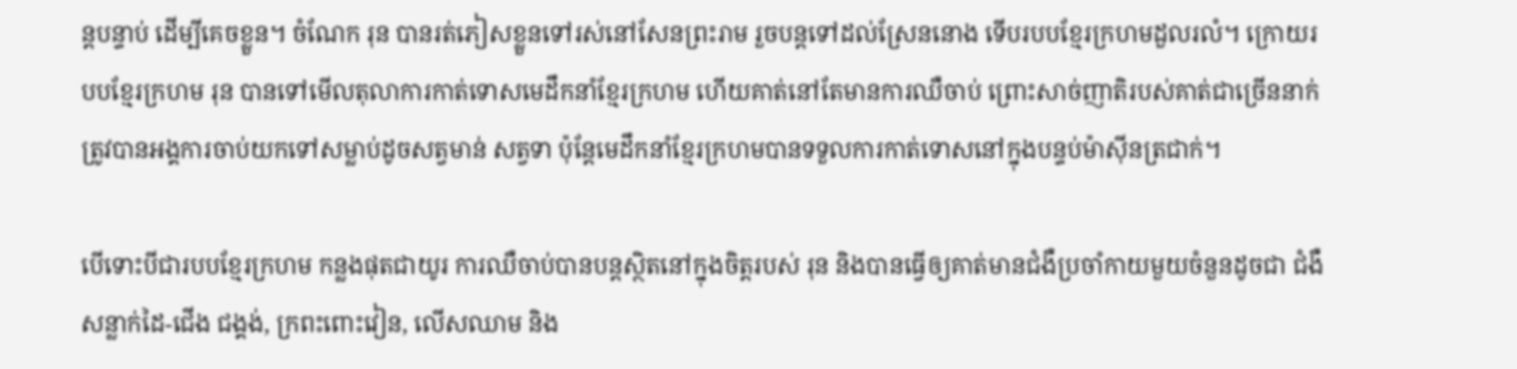ន្តបន្ទាប់ ដើម្បីគេចខ្លួន។ ចំណែក រុន បានរត់ភៀសខ្លួនទៅរស់នៅសែនព្រះរាម រួចបន្តទៅដល់ស្រែននោង ទើបរបបខ្មែរក្រហមដួលរលំ។ ក្រោយរបបខ្មែរក្រហម រុន បានទៅមើលតុលាការកាត់ទោសមេដឹកនាំខ្មែរក្រហម ហើយគាត់នៅតែមានការឈឺចាប់ ព្រោះសាច់ញាតិរបស់គាត់ជាច្រើននាក់ត្រូវបានអង្គការចាប់យកទៅសម្លាប់ដូចសត្វមាន់ សត្វទា ប៉ុន្តែមេដឹកនាំខ្មែរក្រហមបានទទួលការកាត់ទោសនៅក្នុងបន្ទប់ម៉ាស៊ីនត្រជាក់។

បើទោះបីជារបបខ្មែរក្រហម កន្លងផុតជាយូរ ការឈឺចាប់បានបន្តស្ថិតនៅក្នុងចិត្តរបស់ រុន និងបានធ្វើឲ្យគាត់មានជំងឺប្រចាំកាយមួយចំនួនដូចជា ជំងឺសន្លាក់ដៃ-ជើង ជង្គង់, ក្រពះពោះវៀន, លើសឈាម និង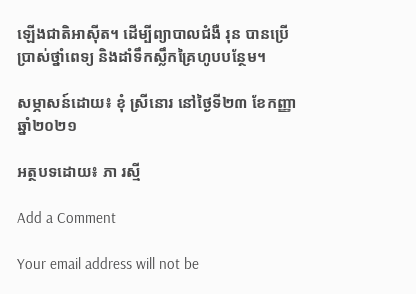ឡើងជាតិអាស៊ីត។ ដើម្បីព្យាបាលជំងឺ រុន បានប្រើប្រាស់ថ្នាំពេទ្យ និងដាំទឹកស្លឹកគ្រៃហូបបន្ថែម។

សម្ភាសន៍ដោយ៖ ខុំ ស្រីនោរ នៅថ្ងៃទី២៣ ខែកញ្ញា ឆ្នាំ២០២១

អត្ថបទដោយ៖ ភា រស្មី

Add a Comment

Your email address will not be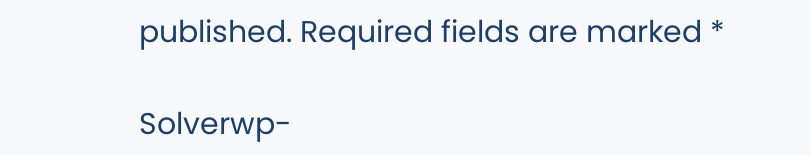published. Required fields are marked *

Solverwp-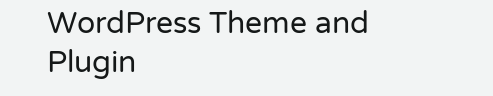WordPress Theme and Plugin